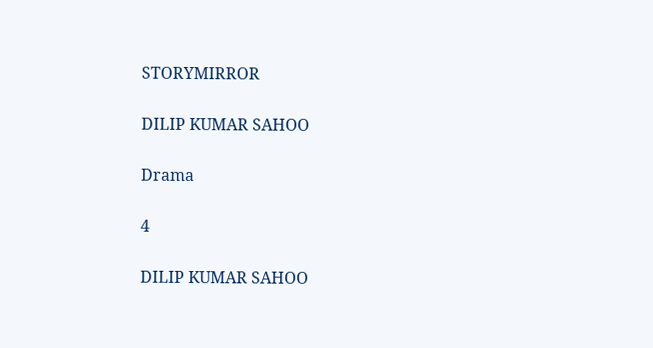STORYMIRROR

DILIP KUMAR SAHOO

Drama

4

DILIP KUMAR SAHOO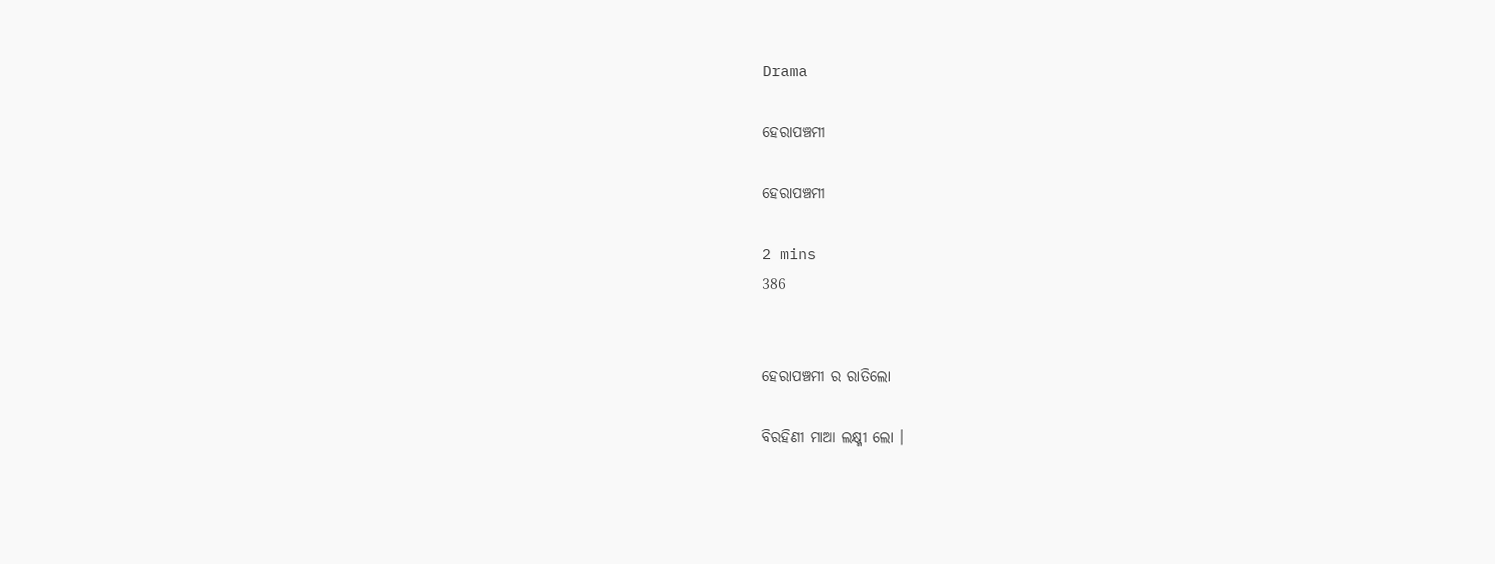Drama

ହେରାପଞ୍ଚମୀ

ହେରାପଞ୍ଚମୀ

2 mins
386


ହେରାପଞ୍ଚମୀ ର ରାତିଲୋ

ବିରହିଣୀ ମାଆ ଲକ୍ଷ୍ମୀ ଲୋ ।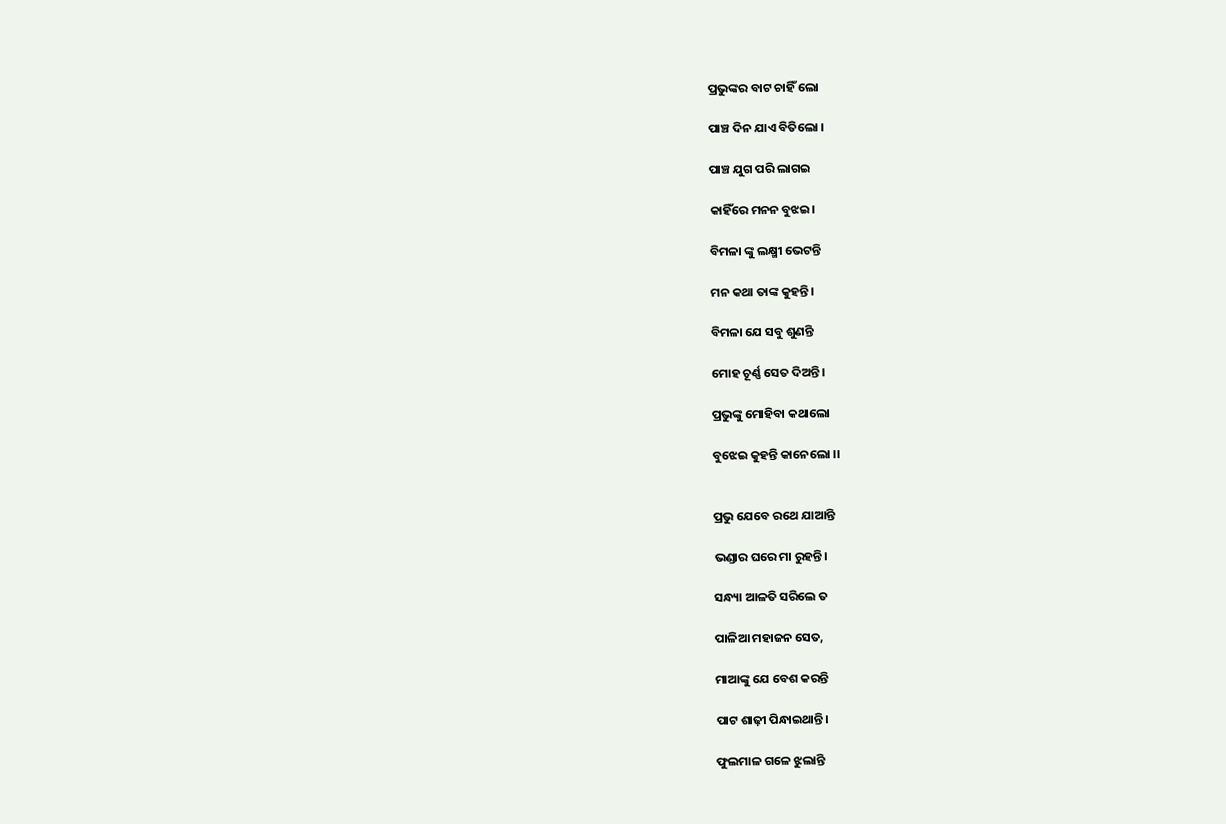ପ୍ରଭୁଙ୍କର ବାଟ ଚାହିଁ ଲୋ

ପାଞ୍ଚ ଦିନ ଯାଏ ବିତିଲୋ ।

ପାଞ୍ଚ ଯୁଗ ପରି ଲାଗଇ

କାହିଁରେ ମନ‌ନ ବୁଝଇ।

ବିମଳା ଙ୍କୁ ଲକ୍ଷ୍ମୀ ଭେଟନ୍ତି

ମନ କଥା ତାଙ୍କ କୁହନ୍ତି।

ବିମଳା ଯେ ସବୁ ଶୁଣନ୍ତି

ମୋହ ଚୂର୍ଣ୍ଣ ସେତ ଦିଅନ୍ତି।

ପ୍ରଭୁଙ୍କୁ ମୋହିବା କଥାଲୋ

ବୁଝେଇ କୁହନ୍ତି କାନେଲୋ ।।


ପ୍ରଭୁ ଯେବେ ରଥେ ଯାଆନ୍ତି

ଭଣ୍ଡାର ଘରେ ମା ରୁହନ୍ତି।

ସନ୍ଧ୍ୟା ଆଳତି ସରିଲେ ତ

ପାଳିଆ ମହାଜନ ସେତ,

ମାଆଙ୍କୁ ଯେ ବେଶ କରନ୍ତି

ପାଟ ଶାଢ଼ୀ ପିନ୍ଧାଇଥାନ୍ତି।

ଫୁଲମାଳ ଗଳେ ଝୁଲାନ୍ତି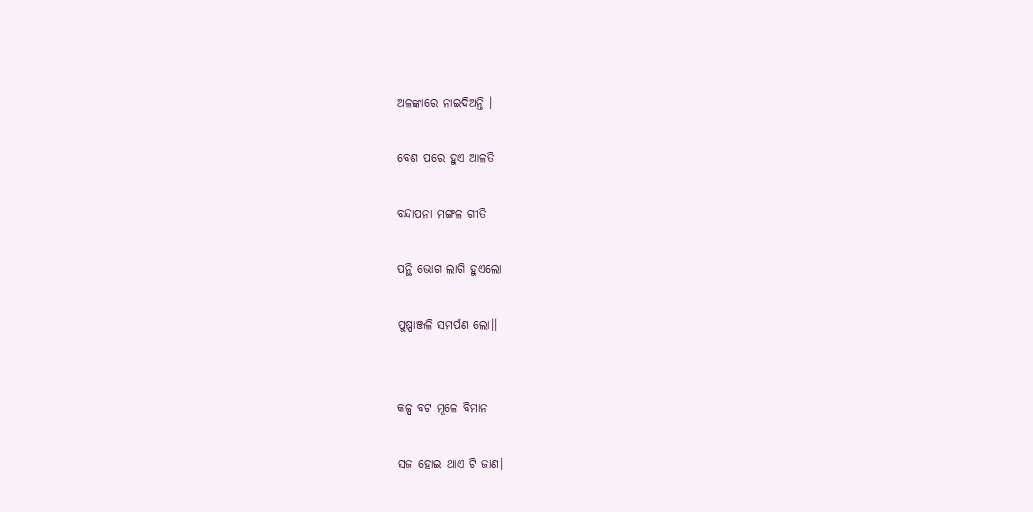ଅଳଙ୍କାରେ ନାଇଦିଅନ୍ତି ।

ବେଶ ପରେ ହୁଏ ଆଳତି

ବନ୍ଦାପନା ମଙ୍ଗଳ ଗୀତି

ପନ୍ଥି ଭୋଗ ଲାଗି ହୁଏଲୋ

ପୁଷ୍ପାଞ୍ଜଳି ସମର୍ପଣ ଲୋ।।


କଳ୍ପ ବଟ ମୂଳେ ବିମାନ

ସଜ ହୋଇ ଥାଏ ଟି ଜାଣ।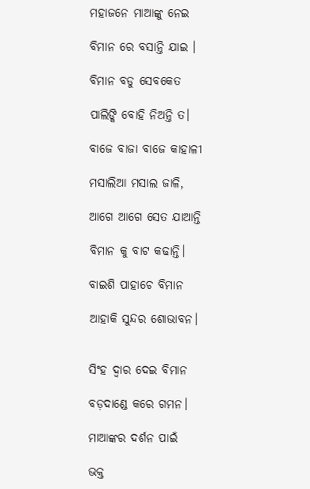ମହାଜନେ ମାଆଙ୍କୁ ନେଇ

ବିମାନ ରେ ବସାନ୍ତି ଯାଇ ।

ବିମାନ ବଡୁ ସେବକେତ

ପାଲିଙ୍କି ବୋହି ନିଅନ୍ତି ତ।

ବାଜେ ବାଜା ବାଜେ କାହାଳୀ

ମସାଲିଆ ମସାଲ ଜାଳି,

ଆଗେ ଆଗେ ସେତ ଯାଆନ୍ତି

ବିମାନ କୁ ବାଟ କଢାନ୍ତି।

ବାଇଶି ପାହାଚେ ବିମାନ

ଆହାକି ସୁନ୍ଦର ଶୋଭାବନ।


ସିଂହ ଦ୍ୱାର ଦେଇ ବିମାନ

ବଡ଼ଦାଣ୍ଡେ କରେ ଗମନ।

ମାଆଙ୍କର ଦର୍ଶନ ପାଇଁ

ଭକ୍ତ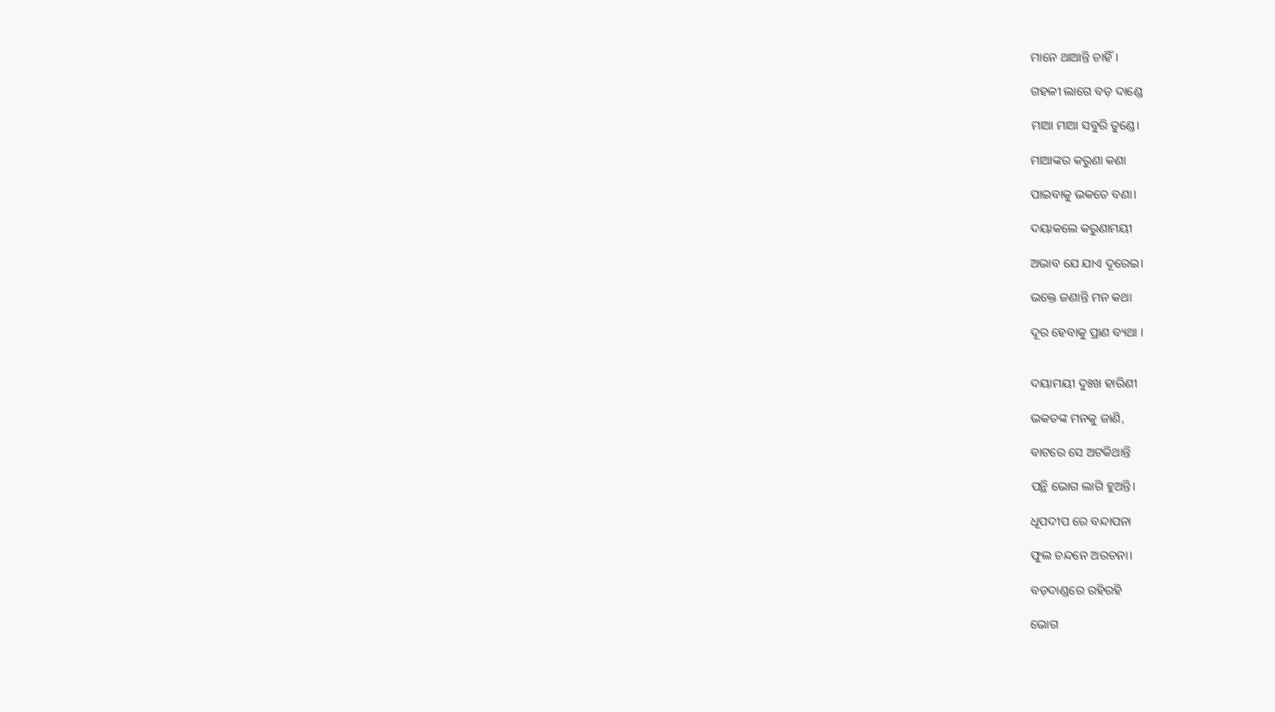ମାନେ ଥାଆନ୍ତି ଚାହିଁ।

ଗହଳୀ ଲାଗେ ବଡ଼ ଦାଣ୍ଡେ

ମାଆ ମାଆ ସବୁରି ତୁଣ୍ଡେ।

ମାଆଙ୍କର କରୁଣା କଣା

ପାଇବାକୁ ଭକତେ ବଣା।

ଦୟାକଲେ କରୁଣାମୟୀ

ଅଭାବ ଯେ ଯାଏ ଦୂରେଇ।

ଭକ୍ତେ ଜଣାନ୍ତି ମନ କଥା

ଦୂର ହେବାକୁ ପ୍ରାଣ ବ୍ୟଥା ।


ଦୟାମୟୀ ଦୁଃଖ ହାରିଣୀ

ଭକତଙ୍କ ମନକୁ ଜାଣି,

ବାଟରେ ସେ ଅଟକିଥାନ୍ତି

ପନ୍ଥି ଭୋଗ ଲାଗି ହୁଅନ୍ତି।

ଧୂପଦୀପ ରେ ବନ୍ଦାପନା

ଫୁଲ ଚନ୍ଦନେ ଅରଚନା।

ବଡ଼ଦାଣ୍ଡରେ ରହିରହି

ଭୋଗ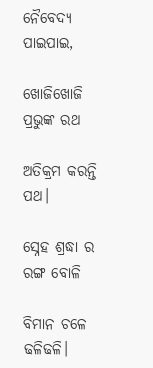ନୈବେଦ୍ୟ ପାଇପାଇ,

ଖୋଜିଖୋଜି ପ୍ରଭୁଙ୍କ ରଥ

ଅତିକ୍ରମ କରନ୍ତି ପଥ।

ସ୍ନେହ ଶ୍ରଦ୍ଧା ର ରଙ୍ଗ ବୋଳି

ବିମାନ ଚଳେ ଢଳିଢଳି।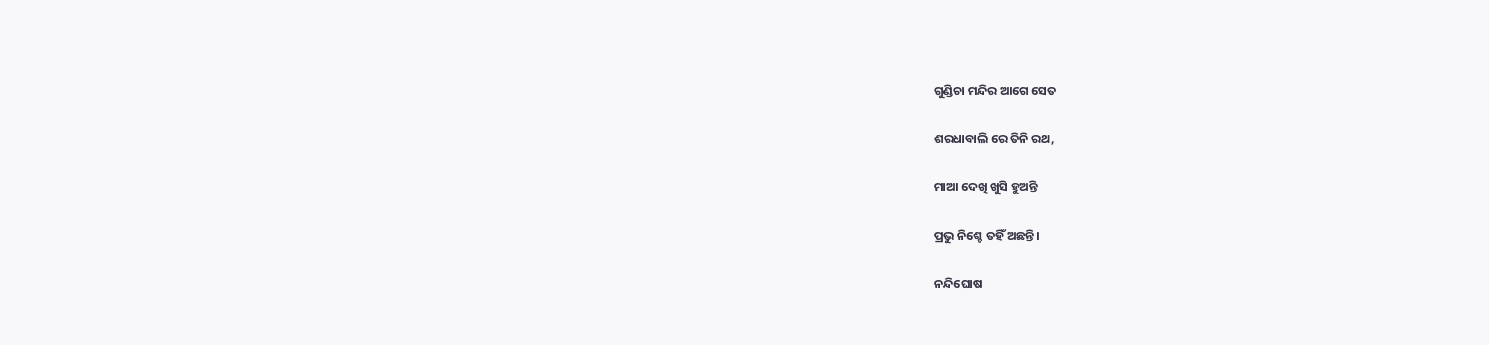ଗୁଣ୍ଡିଚା ମନ୍ଦିର ଆଗେ ସେତ

ଶରଧାବାଲି ରେ ତିନି ରଥ,

ମାଆ ଦେଖି ଖୁସି ହୁଅନ୍ତି

ପ୍ରଭୁ ନିଶ୍ଚେ ତହିଁ ଅଛନ୍ତି।

ନନ୍ଦିଘୋଷ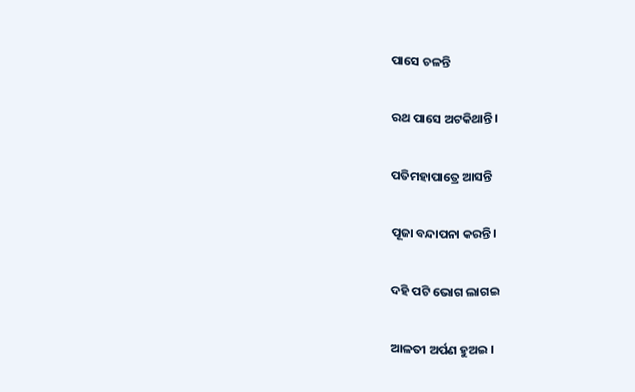ପାସେ ଚଳନ୍ତି

ରଥ ପାସେ ଅଟକିଥାନ୍ତି।

ପତିମହାପାତ୍ରେ ଆସନ୍ତି

ପୂଜା ବନ୍ଦାପନା କରନ୍ତି।

ଦହି ପଟି ଭୋଗ ଲାଗଇ

ଆଳତୀ ଅର୍ପଣ ହୁଅଇ ।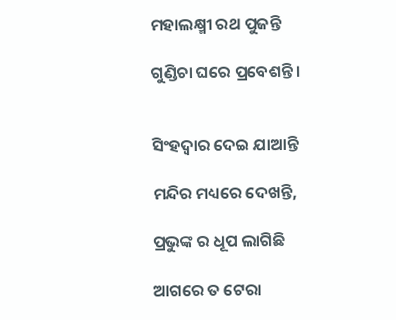ମହାଲକ୍ଷ୍ମୀ ରଥ ପୁଜନ୍ତି

ଗୁଣ୍ଡିଚା ଘରେ ପ୍ରବେଶନ୍ତି।


ସିଂହଦ୍ଵାର ଦେଇ ଯାଆନ୍ତି

ମନ୍ଦିର ମଧ୍ୟରେ ଦେଖନ୍ତି,

ପ୍ରଭୁଙ୍କ ର ଧୂପ ଲାଗିଛି

ଆଗରେ ତ ଟେରା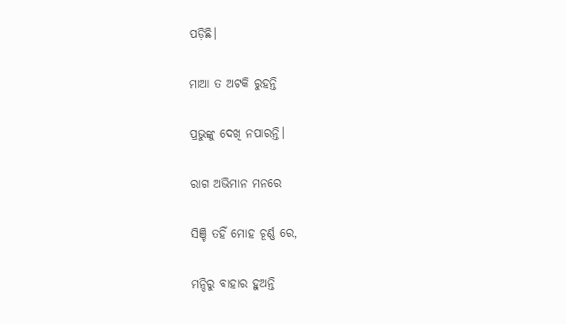ପଡ଼ିଛି।

ମାଆ ତ ଅଟକି ରୁହନ୍ତି

ପ୍ରଭୁଙ୍କୁ ଦେଖି ନପାରନ୍ତି।

ରାଗ ଅଭିମାନ ମନରେ

ସିଞ୍ଚି ତହିଁ ମୋହ ଚୂର୍ଣ୍ଣ ରେ,

ମନ୍ଦିରୁ ବାହାର ହୁଅନ୍ତି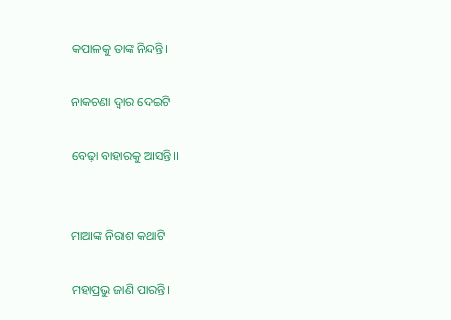କପାଳକୁ ତାଙ୍କ ନିନ୍ଦନ୍ତି।

ନାକଚଣା ଦ୍ଵାର ଦେଇଟି

ବେଢ଼ା ବାହାରକୁ ଆସନ୍ତି।।


ମାଆଙ୍କ ନିରାଶ କଥାଟି

ମହାପ୍ରଭୁ ଜାଣି ପାରନ୍ତି।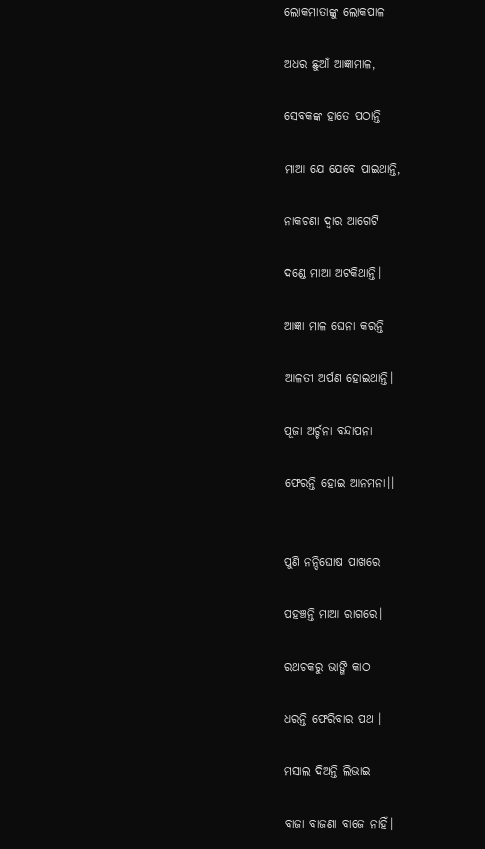ଲୋକମାତାଙ୍କୁ ଲୋକପାଳ

ଅଧର ଛୁଆଁ ଆଜ୍ଞାମାଳ,

ସେବକଙ୍କ ହାତେ ପଠାନ୍ତି

ମାଆ ଯେ ଯେବେ ପାଇଥାନ୍ତି,

ନାକଚଣା ଦ୍ଵାର ଆଗେଟି

ଦଣ୍ଡେ ମାଆ ଅଟକିଥାନ୍ତି।

ଆଜ୍ଞା ମାଳ ଘେନା କରନ୍ତି

ଆଳତୀ ଅର୍ପଣ ହୋଇଥାନ୍ତି।

ପୂଜା ଅର୍ଚ୍ଚନା ବନ୍ଦାପନା

ଫେରନ୍ତି ହୋଇ ଆନମନା।।


ପୁଣି ନନ୍ଦିଘୋଷ ପାଖରେ

ପହଞ୍ଚନ୍ତି ମାଆ ରାଗରେ।

ରଥଚକରୁ ଭାଙ୍ଗି କାଠ

ଧରନ୍ତି ଫେରିବାର ପଥ ।

ମସାଲ ଦିଅନ୍ତି ଲିଭାଇ

ବାଜା ବାଜଣା ବାଜେ ନାହିଁ।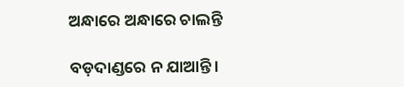ଅନ୍ଧାରେ ଅନ୍ଧାରେ ଚାଲନ୍ତି

ବଡ଼ଦାଣ୍ଡରେ ନ ଯାଆନ୍ତି।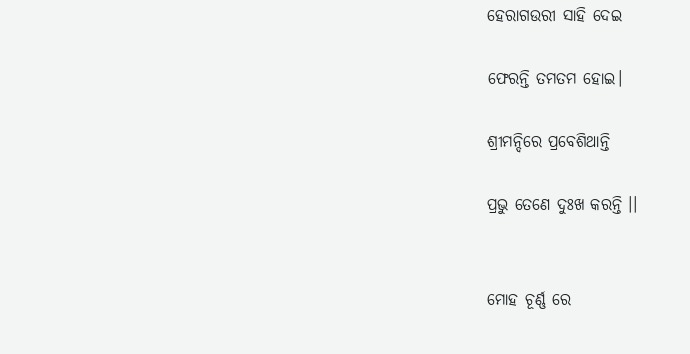ହେରାଗଉରୀ ସାହି ଦେଇ

ଫେରନ୍ତି ତମତମ ହୋଇ।

ଶ୍ରୀମନ୍ଦିରେ ପ୍ରବେଶିଥାନ୍ତି

ପ୍ରଭୁ ତେଣେ ଦୁଃଖ କରନ୍ତି ।।


ମୋହ ଚୂର୍ଣ୍ଣ ରେ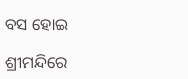ବସ ହୋଇ

ଶ୍ରୀମନ୍ଦିରେ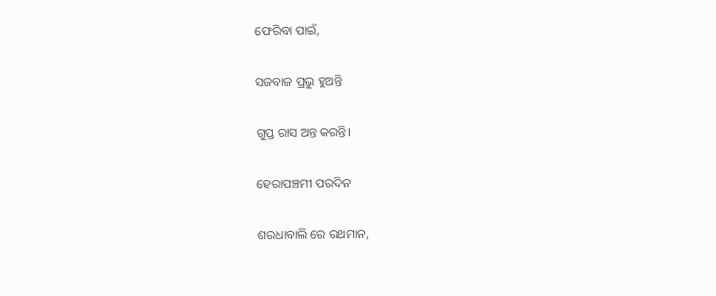ଫେରିବା ପାଇଁ,

ସଜବାଜ ପ୍ରଭୁ ହୁଅନ୍ତି

ଗୁପ୍ତ ରାସ ଅନ୍ତ କରନ୍ତି।

ହେରାପଞ୍ଚମୀ ପରଦିନ

ଶରଧାବାଲି ରେ ରଥମାନ,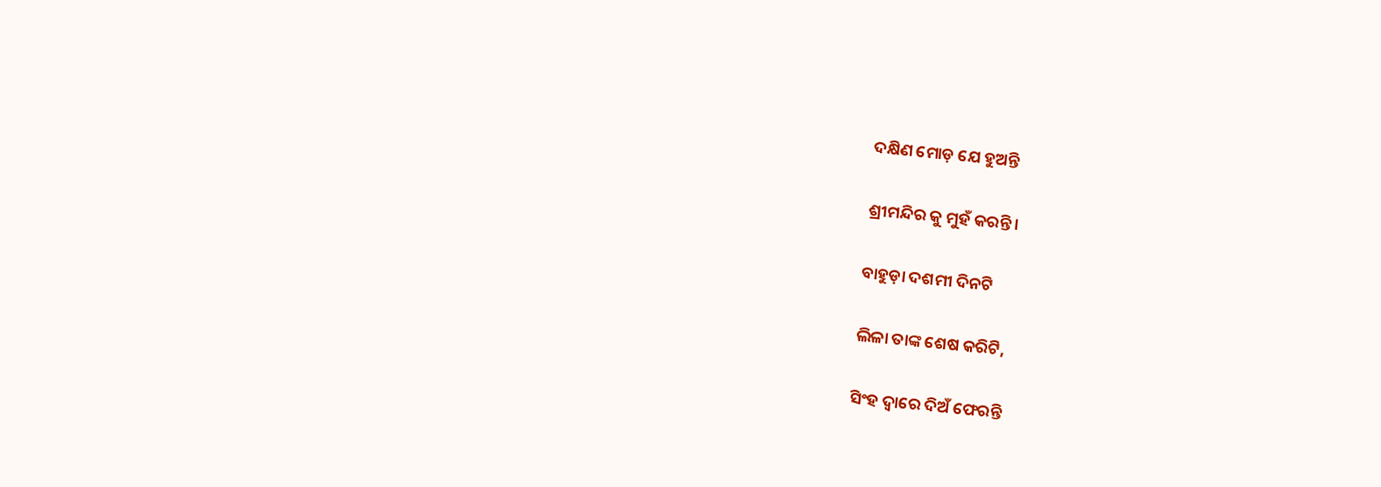ଦକ୍ଷିଣ ମୋଡ଼ ଯେ ହୁଅନ୍ତି

ଶ୍ରୀମନ୍ଦିର କୁ ମୁହଁ କରନ୍ତି।

ବାହୁଡ଼ା ଦଶମୀ ଦିନଟି

ଲିଳା ତାଙ୍କ ଶେଷ କରିଟି,

ସିଂହ ଦ୍ବାରେ ଦିଅଁ ଫେରନ୍ତି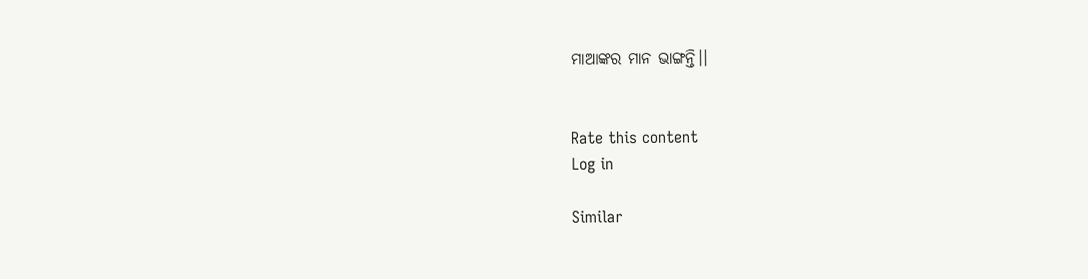ମାଆଙ୍କର ମାନ ଭାଙ୍ଗନ୍ତି।।


Rate this content
Log in

Similar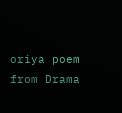oriya poem from Drama